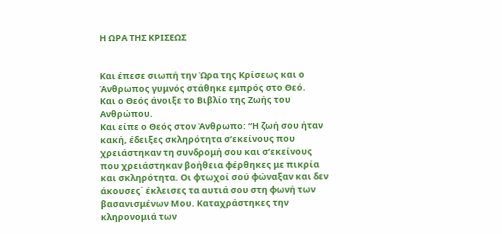Η ΩΡΑ ΤΗΣ ΚΡΙΣΕΩΣ


Και έπεσε σιωπή την Ώρα της Κρίσεως και ο Άνθρωπος γυμνός στάθηκε εμπρός στο Θεό.
Και ο Θεός άνοιξε το Βιβλίο της Ζωής του Ανθρώπου.
Και είπε ο Θεός στον Άνθρωπο: “Η ζωή σου ήταν κακή, έδειξες σκληρότητα σ’εκείνους που χρειάστηκαν τη συνδρομή σου και σ’εκείνους που χρειάστηκαν βοήθεια φέρθηκες με πικρία και σκληρότητα. Οι φτωχοί σού φώναξαν και δεν άκουσες΄ έκλεισες τα αυτιά σου στη φωνή των βασανισμένων Μου. Καταχράστηκες την κληρονομιά των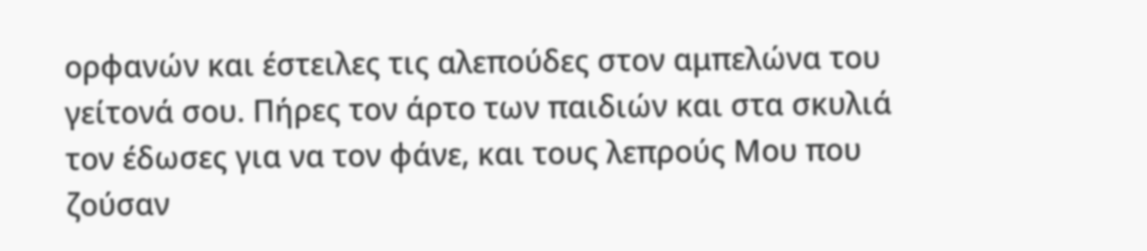ορφανών και έστειλες τις αλεπούδες στον αμπελώνα του γείτονά σου. Πήρες τον άρτο των παιδιών και στα σκυλιά τον έδωσες για να τον φάνε, και τους λεπρούς Μου που ζούσαν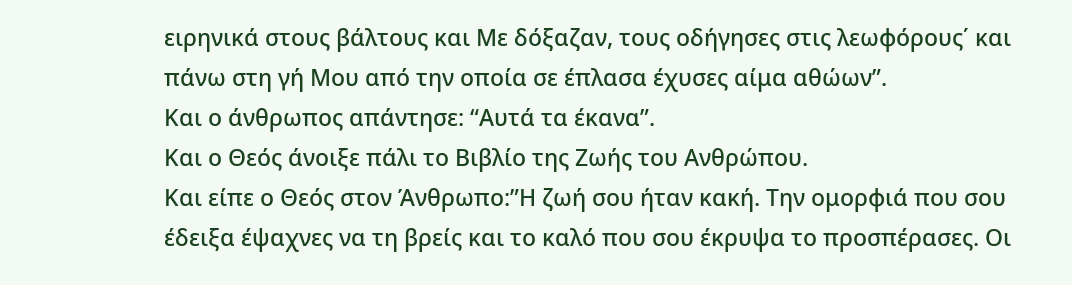ειρηνικά στους βάλτους και Με δόξαζαν, τους οδήγησες στις λεωφόρους΄ και πάνω στη γή Μου από την οποία σε έπλασα έχυσες αίμα αθώων”.
Και ο άνθρωπος απάντησε: “Αυτά τα έκανα”.
Και ο Θεός άνοιξε πάλι το Βιβλίο της Ζωής του Ανθρώπου.
Και είπε ο Θεός στον Άνθρωπο:”Η ζωή σου ήταν κακή. Την ομορφιά που σου έδειξα έψαχνες να τη βρείς και το καλό που σου έκρυψα το προσπέρασες. Οι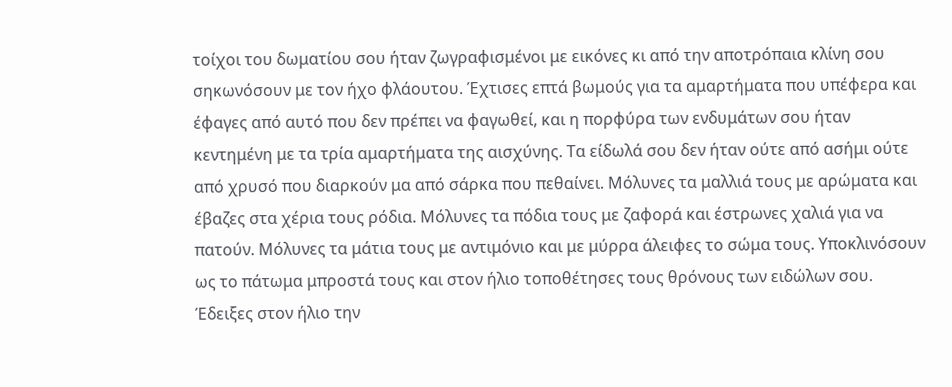τοίχοι του δωματίου σου ήταν ζωγραφισμένοι με εικόνες κι από την αποτρόπαια κλίνη σου σηκωνόσουν με τον ήχο φλάουτου. Έχτισες επτά βωμούς για τα αμαρτήματα που υπέφερα και έφαγες από αυτό που δεν πρέπει να φαγωθεί, και η πορφύρα των ενδυμάτων σου ήταν κεντημένη με τα τρία αμαρτήματα της αισχύνης. Τα είδωλά σου δεν ήταν ούτε από ασήμι ούτε από χρυσό που διαρκούν μα από σάρκα που πεθαίνει. Μόλυνες τα μαλλιά τους με αρώματα και έβαζες στα χέρια τους ρόδια. Μόλυνες τα πόδια τους με ζαφορά και έστρωνες χαλιά για να πατούν. Μόλυνες τα μάτια τους με αντιμόνιο και με μύρρα άλειφες το σώμα τους. Υποκλινόσουν ως το πάτωμα μπροστά τους και στον ήλιο τοποθέτησες τους θρόνους των ειδώλων σου. Έδειξες στον ήλιο την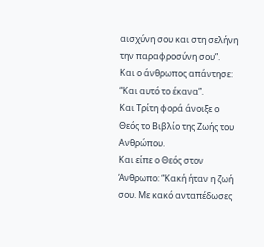αισχύνη σου και στη σελήνη την παραφροσύνη σου”.
Και ο άνθρωπος απάντησε: “Και αυτό το έκανα”.
Και Τρίτη φορά άνοιξε ο Θεός το Βιβλίο της Ζωής του Ανθρώπου.
Και είπε ο Θεός στον Άνθρωπο: “Κακή ήταν η ζωή σου. Με κακό ανταπέδωσες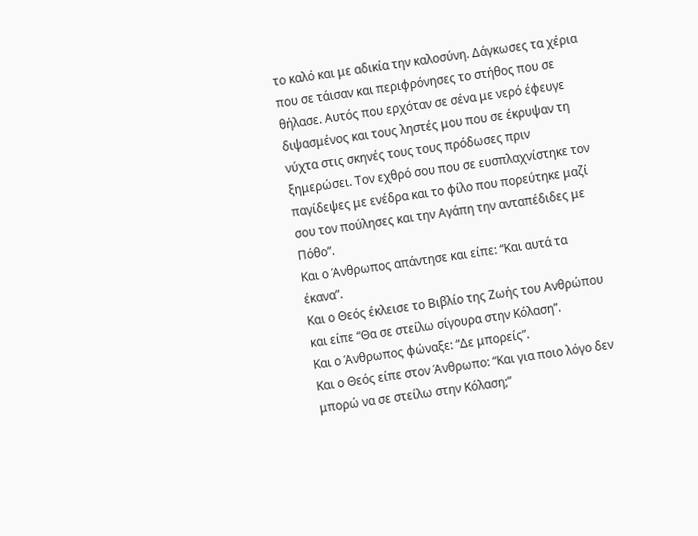το καλό και με αδικία την καλοσύνη. Δάγκωσες τα χέρια που σε τάισαν και περιφρόνησες το στήθος που σε θήλασε. Αυτός που ερχόταν σε σένα με νερό έφευγε διψασμένος και τους ληστές μου που σε έκρυψαν τη νύχτα στις σκηνές τους τους πρόδωσες πριν ξημερώσει. Τον εχθρό σου που σε ευσπλαχνίστηκε τον παγίδεψες με ενέδρα και το φίλο που πορεύτηκε μαζί σου τον πούλησες και την Αγάπη την ανταπέδιδες με Πόθο”.
Και ο Άνθρωπος απάντησε και είπε: “Και αυτά τα έκανα”.
Και ο Θεός έκλεισε το Βιβλίο της Ζωής του Ανθρώπου και είπε “Θα σε στείλω σίγουρα στην Κόλαση”.
Και ο Άνθρωπος φώναξε: “Δε μπορείς”.
Και ο Θεός είπε στον Άνθρωπο: “Και για ποιο λόγο δεν μπορώ να σε στείλω στην Κόλαση;”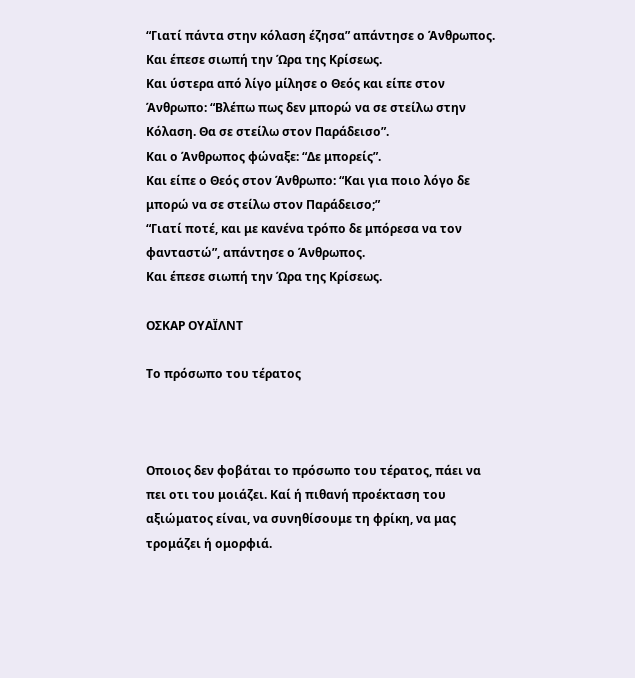“Γιατί πάντα στην κόλαση έζησα” απάντησε ο Άνθρωπος.
Και έπεσε σιωπή την Ώρα της Κρίσεως.
Και ύστερα από λίγο μίλησε ο Θεός και είπε στον Άνθρωπο: “Βλέπω πως δεν μπορώ να σε στείλω στην Κόλαση. Θα σε στείλω στον Παράδεισο”.
Και ο Άνθρωπος φώναξε: “Δε μπορείς”.
Και είπε ο Θεός στον Άνθρωπο: “Και για ποιο λόγο δε μπορώ να σε στείλω στον Παράδεισο;”
“Γιατί ποτέ, και με κανένα τρόπο δε μπόρεσα να τον φανταστώ”, απάντησε ο Άνθρωπος.
Και έπεσε σιωπή την Ώρα της Κρίσεως.

ΟΣΚΑΡ ΟΥΑΪΛΝΤ

Tο πρόσωπο του τέρατος



Οποιος δεν φοβάται το πρόσωπο του τέρατος, πάει να πει οτι του μοιάζει. Καί ή πιθανή προέκταση του αξιώματος είναι, να συνηθίσουμε τη φρίκη, να μας τρομάζει ή ομορφιά.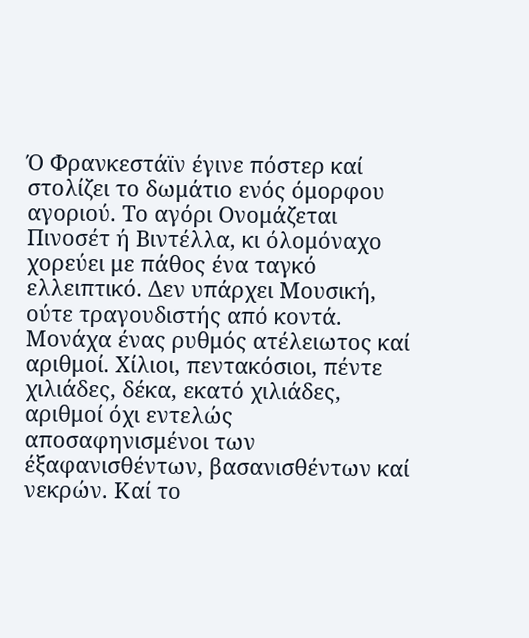Ό Φρανκεστάϊν έγινε πόστερ καί στολίζει το δωμάτιο ενός όμορφου αγοριού. Το αγόρι Ονομάζεται Πινοσέτ ή Βιντέλλα, κι όλομόναχο χορεύει με πάθος ένα ταγκό ελλειπτικό. Δεν υπάρχει Μουσική, ούτε τραγουδιστής από κοντά. Μονάχα ένας ρυθμός ατέλειωτος καί αριθμοί. Χίλιοι, πεντακόσιοι, πέντε χιλιάδες, δέκα, εκατό χιλιάδες, αριθμοί όχι εντελώς αποσαφηνισμένοι των έξαφανισθέντων, βασανισθέντων καί νεκρών. Καί το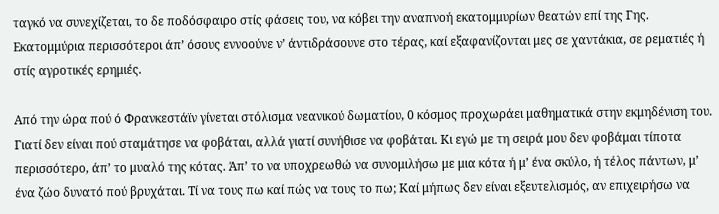ταγκό να συνεχίζεται, το δε ποδόσφαιρο στίς φάσεις του, να κόβει την αναπνοή εκατομμυρίων θεατών επί της Γης. Εκατομμύρια περισσότεροι άπ’ όσους εννοούνε ν’ άντιδράσουνε στο τέρας, καί εξαφανίζονται μες σε χαντάκια, σε ρεματιές ή στίς αγροτικές ερημιές.

Από την ώρα πού ό Φρανκεστάϊν γίνεται στόλισμα νεανικού δωματίου, 0 κόσμος προχωράει μαθηματικά στην εκμηδένιση του. Γιατί δεν είναι πού σταμάτησε να φοβάται, αλλά γιατί συνήθισε να φοβάται. Κι εγώ με τη σειρά μου δεν φοβάμαι τίποτα περισσότερο, άπ’ το μυαλό της κότας. Άπ’ το να υποχρεωθώ να συνομιλήσω με μια κότα ή μ’ ένα σκύλο, ή τέλος πάντων, μ’ ένα ζώο δυνατό πού βρυχάται. Τί να τους πω καί πώς να τους το πω; Καί μήπως δεν είναι εξευτελισμός, αν επιχειρήσω να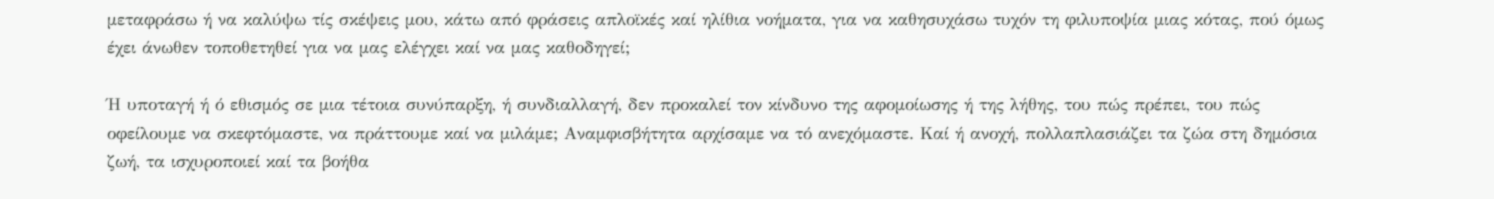μεταφράσω ή να καλύψω τίς σκέψεις μου, κάτω από φράσεις απλοϊκές καί ηλίθια νοήματα, για να καθησυχάσω τυχόν τη φιλυποψία μιας κότας, πού όμως έχει άνωθεν τοποθετηθεί για να μας ελέγχει καί να μας καθοδηγεί;

Ή υποταγή ή ό εθισμός σε μια τέτοια συνύπαρξη, ή συνδιαλλαγή, δεν προκαλεί τον κίνδυνο της αφομοίωσης ή της λήθης, του πώς πρέπει, του πώς οφείλουμε να σκεφτόμαστε, να πράττουμε καί να μιλάμε; Αναμφισβήτητα αρχίσαμε να τό ανεχόμαστε. Καί ή ανοχή, πολλαπλασιάζει τα ζώα στη δημόσια ζωή, τα ισχυροποιεί καί τα βοήθα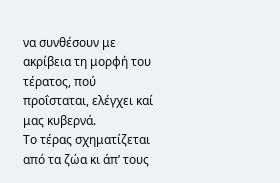να συνθέσουν με ακρίβεια τη μορφή του τέρατος, πού προΐσταται, ελέγχει καί μας κυβερνά.
Το τέρας σχηματίζεται από τα ζώα κι άπ’ τους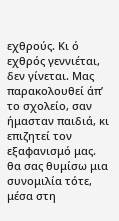εχθρούς. Κι ό εχθρός γεννιέται, δεν γίνεται. Μας παρακολουθεί άπ’ το σχολείο, σαν ήμασταν παιδιά, κι επιζητεί τον εξαφανισμό μας.
θα σας θυμίσω μια συνομιλία τότε, μέσα στη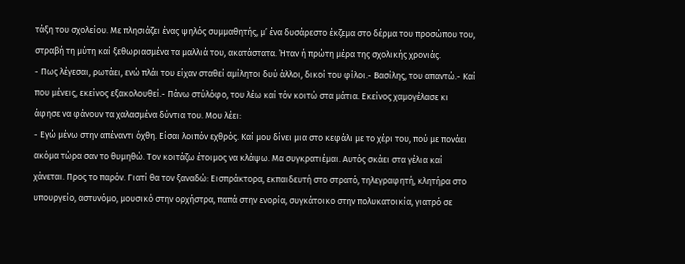τάξη του σχολείου. Με πλησιάζει ένας ψηλός συμμαθητής, μ’ ένα δυσάρεστο έκζεμα στο δέρμα του προσώπου του, στραβή τη μύτη καί ξεθωριασμένα τα μαλλιά του, ακατάστατα. Ήταν ή πρώτη μέρα της σχολικής χρονιάς.
- Πως λέγεσαι, ρωτάει, ενώ πλάι του είχαν σταθεί αμίλητοι δυύ άλλοι, δικοί του φίλοι.- Βασίλης, του απαντώ.- Καί που μένεις, εκείνος εξακολουθεί.- Πάνω στύλόφο, του λέω καί τόν κοιτώ στα μάτια. Εκείνος χαμογέλασε κι άφησε να φάνουν τα χαλασμένα δύντια του. Μου λέει:
- Εγώ μένω στην απέναντι όχθη. Είσαι λοιπόν εχθρός. Καί μου δίνει μια στο κεφάλι με το χέρι του, πού με πονάει ακόμα τώρα σαν το θυμηθώ. Τον κοιτάζω έτοιμος να κλάψω. Μα συγκρατιέμαι. Αυτός σκάει στα γέλια καί χάνεται. Προς το παρόν. Γιατί θα τον ξαναδώ: Εισπράκτορα, εκπαιδευτή στο στρατό, τηλεγραφητή, κλητήρα στο υπουργείο, αστυνόμο, μουσικό στην ορχήστρα, παπά στην ενορία, συγκάτοικο στην πολυκατοικία, γιατρό σε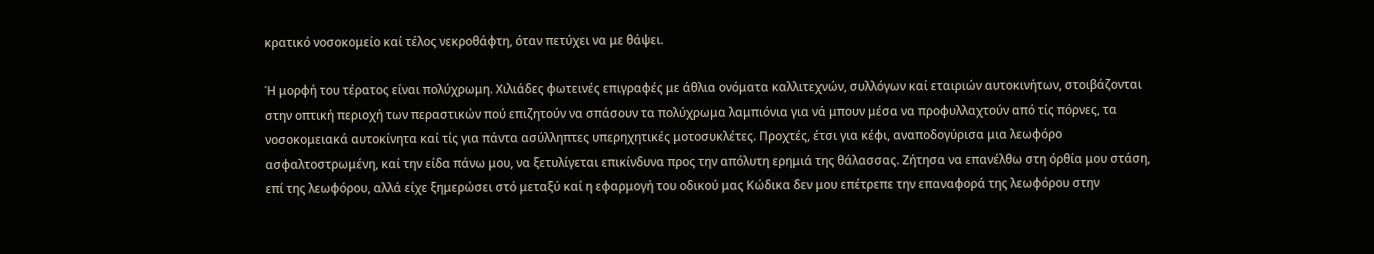κρατικό νοσοκομείο καί τέλος νεκροθάφτη, όταν πετύχει να με θάψει.

Ή μορφή του τέρατος είναι πολύχρωμη. Χιλιάδες φωτεινές επιγραφές με άθλια ονόματα καλλιτεχνών, συλλόγων καί εταιριών αυτοκινήτων, στοιβάζονται στην οπτική περιοχή των περαστικών πού επιζητούν να σπάσουν τα πολύχρωμα λαμπιόνια για νά μπουν μέσα να προφυλλαχτούν από τίς πόρνες, τα νοσοκομειακά αυτοκίνητα καί τίς για πάντα ασύλληπτες υπερηχητικές μοτοσυκλέτες. Προχτές, έτσι για κέφι, αναποδογύρισα μια λεωφόρο ασφαλτοστρωμένη, καί την είδα πάνω μου, να ξετυλίγεται επικίνδυνα προς την απόλυτη ερημιά της θάλασσας. Ζήτησα να επανέλθω στη όρθία μου στάση, επί της λεωφόρου, αλλά είχε ξημερώσει στό μεταξύ καί η εφαρμογή του οδικού μας Κώδικα δεν μου επέτρεπε την επαναφορά της λεωφόρου στην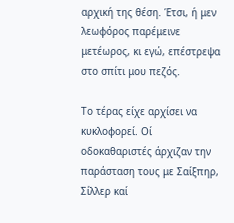αρχική της θέση. Έτσι, ή μεν λεωφόρος παρέμεινε μετέωρος, κι εγώ, επέστρεψα στο σπίτι μου πεζός.

Το τέρας είχε αρχίσει να κυκλοφορεί. Οί οδοκαθαριστές άρχιζαν την παράσταση τους με Σαίξπηρ, Σίλλερ καί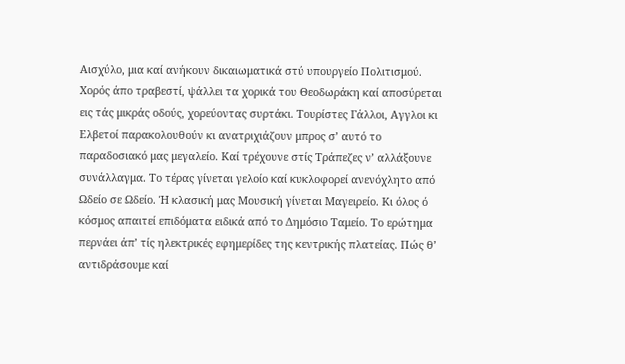Αισχύλο, μια καί ανήκουν δικαιωματικά στύ υπουργείο Πολιτισμού. Χορός άπο τραβεστί, ψάλλει τα χορικά του Θεοδωράκη καί αποσύρεται εις τάς μικράς οδούς, χορεύοντας συρτάκι. Τουρίστες Γάλλοι, Αγγλοι κι Ελβετοί παρακολουθούν κι ανατριχιάζουν μπρος σ’ αυτό το παραδοσιακό μας μεγαλείο. Καί τρέχουνε στίς Τράπεζες ν’ αλλάξουνε συνάλλαγμα. Το τέρας γίνεται γελοίο καί κυκλοφορεί ανενόχλητο από Ωδείο σε Ωδείο. Ή κλασική μας Μουσική γίνεται Μαγειρείο. Κι όλος ό κόσμος απαιτεί επιδόματα ειδικά από το Δημόσιο Ταμείο. Το ερώτημα περνάει άπ’ τίς ηλεκτρικές εφημερίδες της κεντρικής πλατείας. Πώς θ’ αντιδράσουμε καί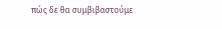πώς δε θα συμβιβαστούμε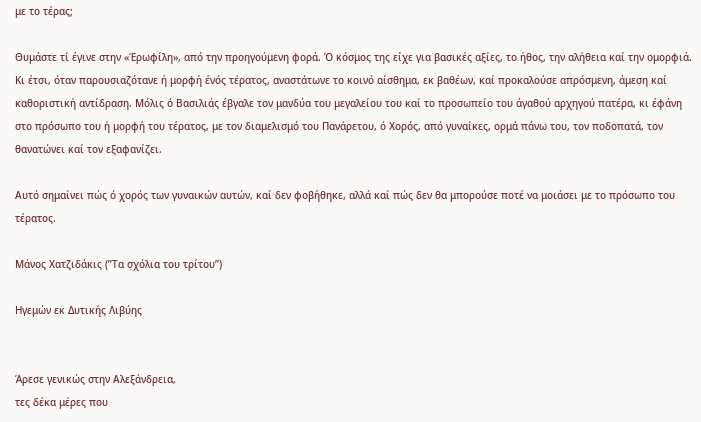με το τέρας;

Θυμάστε τί έγινε στην «Έρωφίλη», από την προηγούμενη φορά. Ό κόσμος της είχε για βασικές αξίες, το ήθος, την αλήθεια καί την ομορφιά. Κι έτσι, όταν παρουσιαζότανε ή μορφή ένός τέρατος, αναστάτωνε το κοινό αίσθημα, εκ βαθέων, καί προκαλούσε απρόσμενη, άμεση καί καθοριστική αντίδραση. Μόλις ό Βασιλιάς έβγαλε τον μανδύα του μεγαλείου του καί το προσωπείο του άγαθού αρχηγού πατέρα, κι έφάνη στο πρόσωπο του ή μορφή του τέρατος, με τον διαμελισμό του Πανάρετου, ό Χορός, από γυναίκες, ορμά πάνω του, τον ποδοπατά, τον θανατώνει καί τον εξαφανίζει.

Αυτό σημαίνει πώς ό χορός των γυναικών αυτών, καί δεν φοβήθηκε, αλλά καί πώς δεν θα μπορούσε ποτέ να μοιάσει με το πρόσωπο του τέρατος.

Μάνος Χατζιδάκις (”Τα σχόλια του τρίτου”)

Ηγεμών εκ Δυτικής Λιβύης


Άρεσε γενικώς στην Αλεξάνδρεια,
τες δέκα μέρες που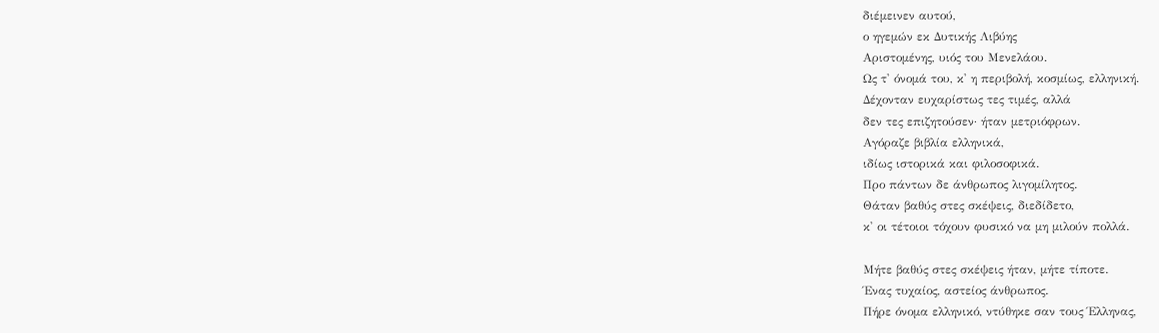διέμεινεν αυτού,
ο ηγεμών εκ Δυτικής Λιβύης
Αριστομένης, υιός του Μενελάου.
Ως τ' όνομά του, κ' η περιβολή, κοσμίως, ελληνική.
Δέχονταν ευχαρίστως τες τιμές, αλλά
δεν τες επιζητούσεν· ήταν μετριόφρων.
Αγόραζε βιβλία ελληνικά,
ιδίως ιστορικά και φιλοσοφικά.
Προ πάντων δε άνθρωπος λιγομίλητος.
Θάταν βαθύς στες σκέψεις, διεδίδετο,
κ' οι τέτοιοι τόχουν φυσικό να μη μιλούν πολλά.

Μήτε βαθύς στες σκέψεις ήταν, μήτε τίποτε.
Ένας τυχαίος, αστείος άνθρωπος.
Πήρε όνομα ελληνικό, ντύθηκε σαν τους Έλληνας,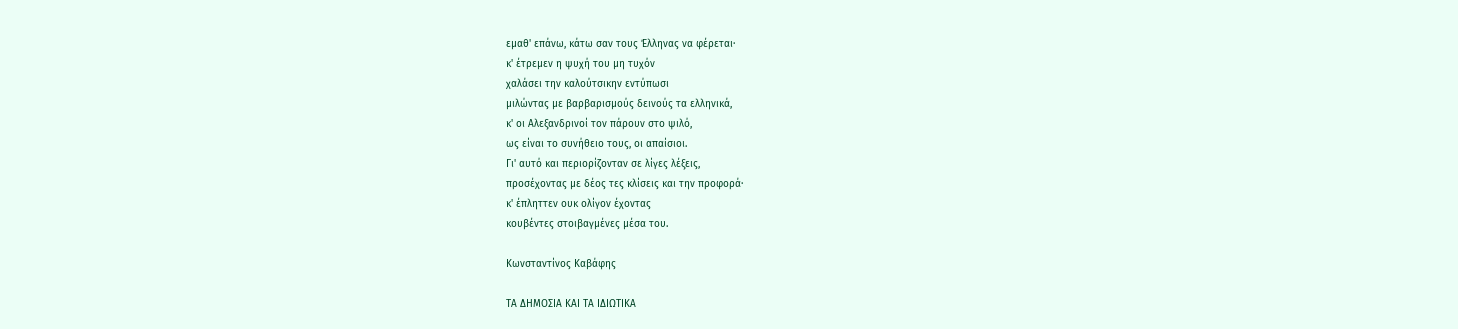εμαθ' επάνω, κάτω σαν τους Έλληνας να φέρεται·
κ' έτρεμεν η ψυχή του μη τυχόν
χαλάσει την καλούτσικην εντύπωσι
μιλώντας με βαρβαρισμούς δεινούς τα ελληνικά,
κ' οι Αλεξανδρινοί τον πάρουν στο ψιλό,
ως είναι το συνήθειο τους, οι απαίσιοι.
Γι' αυτό και περιορίζονταν σε λίγες λέξεις,
προσέχοντας με δέος τες κλίσεις και την προφορά·
κ' έπληττεν ουκ ολίγον έχοντας
κουβέντες στοιβαγμένες μέσα του.

Κωνσταντίνος Καβάφης

ΤΑ ΔΗΜΟΣΙΑ ΚΑΙ ΤΑ ΙΔΙΩΤΙΚΑ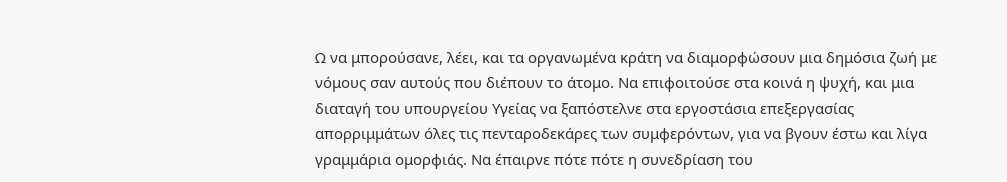Ω να μπορούσανε, λέει, και τα οργανωμένα κράτη να διαμορφώσουν μια δημόσια ζωή με νόμους σαν αυτούς που διέπουν το άτομο. Να επιφοιτούσε στα κοινά η ψυχή, και μια διαταγή του υπουργείου Υγείας να ξαπόστελνε στα εργοστάσια επεξεργασίας απορριμμάτων όλες τις πενταροδεκάρες των συμφερόντων, για να βγουν έστω και λίγα γραμμάρια ομορφιάς. Να έπαιρνε πότε πότε η συνεδρίαση του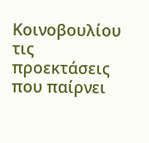Κοινοβουλίου τις προεκτάσεις που παίρνει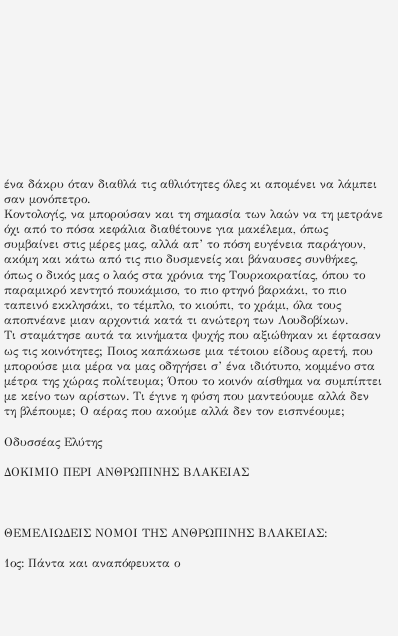ένα δάκρυ όταν διαθλά τις αθλιότητες όλες κι απομένει να λάμπει σαν μονόπετρο.
Κοντολογίς, να μπορούσαν και τη σημασία των λαών να τη μετράνε όχι από το πόσα κεφάλια διαθέτουνε για μακέλεμα, όπως συμβαίνει στις μέρες μας, αλλά απ’ το πόση ευγένεια παράγουν, ακόμη και κάτω από τις πιο δυσμενείς και βάναυσες συνθήκες, όπως ο δικός μας ο λαός στα χρόνια της Τουρκοκρατίας, όπου το παραμικρό κεντητό πουκάμισο, το πιο φτηνό βαρκάκι, το πιο ταπεινό εκκλησάκι, το τέμπλο, το κιούπι, το χράμι, όλα τους αποπνέανε μιαν αρχοντιά κατά τι ανώτερη των Λουδοβίκων.
Τι σταμάτησε αυτά τα κινήματα ψυχής που αξιώθηκαν κι έφτασαν ως τις κοινότητες; Ποιος καπάκωσε μια τέτοιου είδους αρετή, που μπορούσε μια μέρα να μας οδηγήσει σ’ ένα ιδιότυπο, κομμένο στα μέτρα της χώρας πολίτευμα; Όπου το κοινόν αίσθημα να συμπίπτει με κείνο των αρίστων. Τι έγινε η φύση που μαντεύουμε αλλά δεν τη βλέπουμε; Ο αέρας που ακούμε αλλά δεν τον εισπνέουμε;

Οδυσσέας Ελύτης

ΔΟΚΙΜΙΟ ΠΕΡΙ ΑΝΘΡΩΠΙΝΗΣ ΒΛΑΚΕΙΑΣ



ΘΕΜΕΛΙΩΔΕΙΣ ΝΟΜΟΙ ΤΗΣ ΑΝΘΡΩΠΙΝΗΣ ΒΛΑΚΕΙΑΣ:

1ος: Πάντα και αναπόφευκτα ο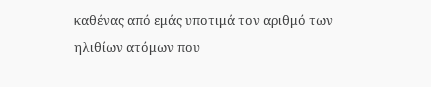καθένας από εμάς υποτιμά τον αριθμό των ηλιθίων ατόμων που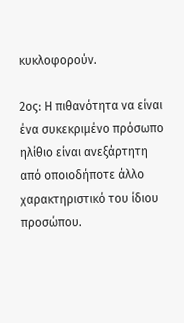κυκλοφορούν.

2ος: Η πιθανότητα να είναι ένα συκεκριμένο πρόσωπο ηλίθιο είναι ανεξάρτητη από οποιοδήποτε άλλο χαρακτηριστικό του ίδιου προσώπου.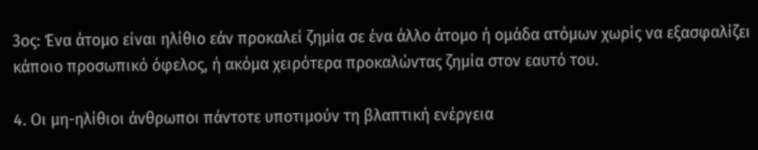3ος: Ένα άτομο είναι ηλίθιο εάν προκαλεί ζημία σε ένα άλλο άτομο ή ομάδα ατόμων χωρίς να εξασφαλίζει κάποιο προσωπικό όφελος, ή ακόμα χειρότερα προκαλώντας ζημία στον εαυτό του.

4. Οι μη-ηλίθιοι άνθρωποι πάντοτε υποτιμούν τη βλαπτική ενέργεια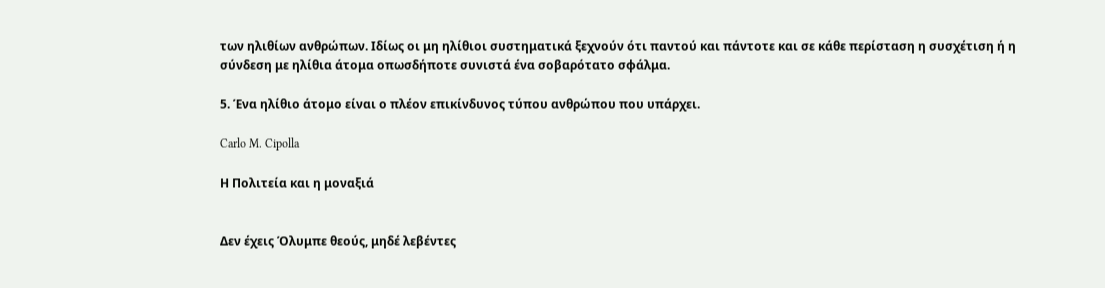των ηλιθίων ανθρώπων. Ιδίως οι μη ηλίθιοι συστηματικά ξεχνούν ότι παντού και πάντοτε και σε κάθε περίσταση η συσχέτιση ή η σύνδεση με ηλίθια άτομα οπωσδήποτε συνιστά ένα σοβαρότατο σφάλμα.

5. Ένα ηλίθιο άτομο είναι ο πλέον επικίνδυνος τύπου ανθρώπου που υπάρχει.

Carlo M. Cipolla

Η Πολιτεία και η μοναξιά


Δεν έχεις Όλυμπε θεούς, μηδέ λεβέντες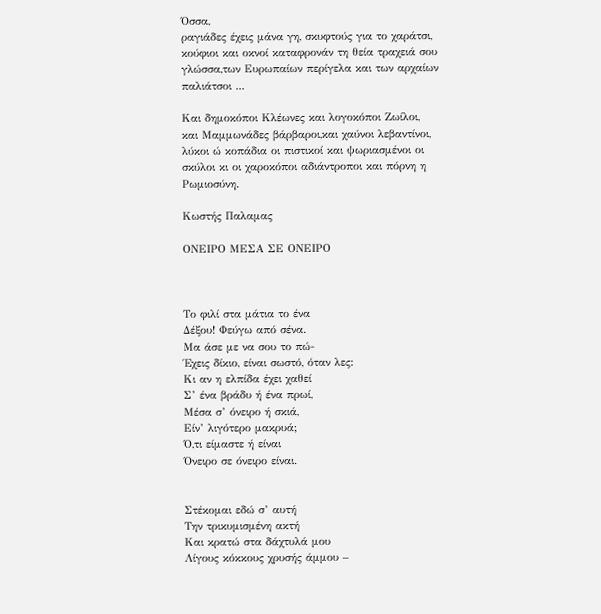Όσσα,
ραγιάδες έχεις μάνα γη, σκυφτούς για το χαράτσι,
κούφιοι και οκνοί καταφρονάν τη θεία τραχειά σου γλώσσα,των Ευρωπαίων περίγελα και των αρχαίων παλιάτσοι ...

Και δημοκόποι Κλέωνες και λογοκόποι Ζωίλοι,
και Μαμμωνάδες βάρβαροι,και χαύνοι λεβαντίνοι,
λύκοι ώ κοπάδια οι πιστικοί και ψωριασμένοι οι σκύλοι κι οι χαροκόποι αδιάντροποι και πόρνη η Ρωμιοσύνη.

Κωστής Παλαμας

ΟΝΕΙΡΟ ΜΕΣΑ ΣΕ ΟΝΕΙΡΟ



Το φιλί στα μάτια το ένα
Δέξου! Φεύγω από σένα.
Μα άσε με να σου το πώ-
Έχεις δίκιο, είναι σωστό, όταν λες:
Κι αν η ελπίδα έχει χαθεί
Σ’ ένα βράδυ ή ένα πρωί,
Μέσα σ’ όνειρο ή σκιά,
Είν’ λιγότερο μακρυά;
Ό,τι είμαστε ή είναι
Όνειρο σε όνειρο είναι.


Στέκομαι εδώ σ’ αυτή
Την τρικυμισμένη ακτή
Και κρατώ στα δάχτυλά μου
Λίγους κόκκους χρυσής άμμου –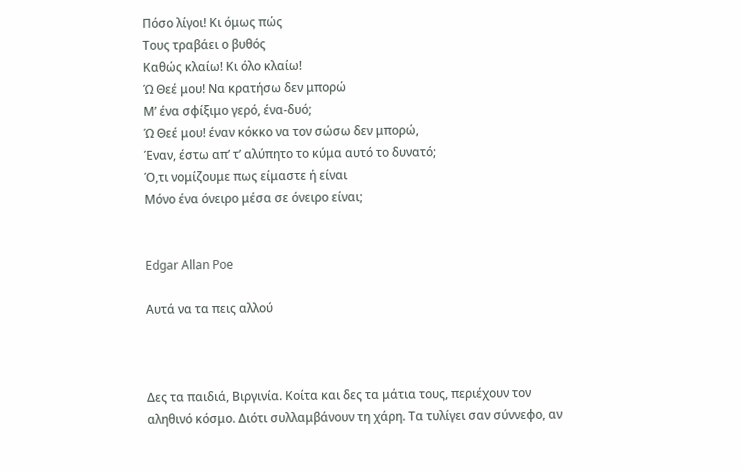Πόσο λίγοι! Κι όμως πώς
Τους τραβάει ο βυθός
Καθώς κλαίω! Κι όλο κλαίω!
Ώ Θεέ μου! Να κρατήσω δεν μπορώ
Μ’ ένα σφίξιμο γερό, ένα-δυό;
Ώ Θεέ μου! έναν κόκκο να τον σώσω δεν μπορώ,
Έναν, έστω απ’ τ’ αλύπητο το κύμα αυτό το δυνατό;
Ό,τι νομίζουμε πως είμαστε ή είναι
Μόνο ένα όνειρο μέσα σε όνειρο είναι;


Edgar Allan Poe

Αυτά να τα πεις αλλού



Δες τα παιδιά, Βιργινία. Κοίτα και δες τα μάτια τους, περιέχουν τον αληθινό κόσμο. Διότι συλλαμβάνουν τη χάρη. Τα τυλίγει σαν σύννεφο, αν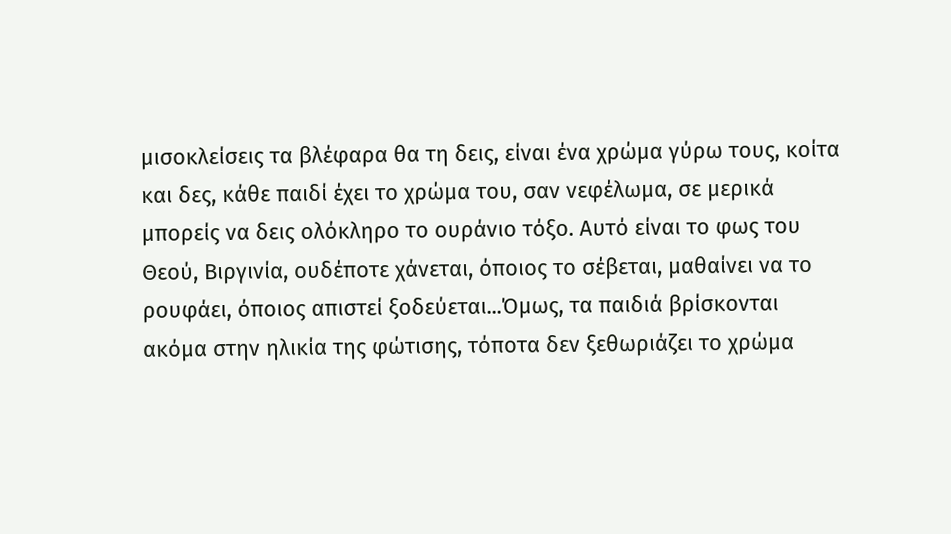μισοκλείσεις τα βλέφαρα θα τη δεις, είναι ένα χρώμα γύρω τους, κοίτα και δες, κάθε παιδί έχει το χρώμα του, σαν νεφέλωμα, σε μερικά μπορείς να δεις ολόκληρο το ουράνιο τόξο. Αυτό είναι το φως του Θεού, Βιργινία, ουδέποτε χάνεται, όποιος το σέβεται, μαθαίνει να το ρουφάει, όποιος απιστεί ξοδεύεται...Όμως, τα παιδιά βρίσκονται ακόμα στην ηλικία της φώτισης, τόποτα δεν ξεθωριάζει το χρώμα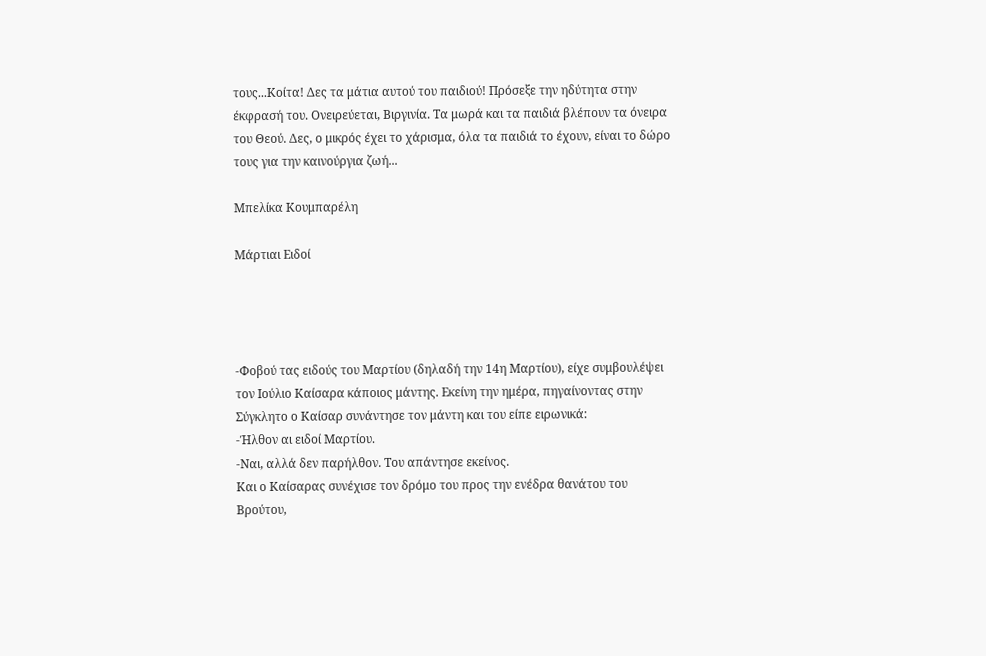τους...Κοίτα! Δες τα μάτια αυτού του παιδιού! Πρόσεξε την ηδύτητα στην έκφρασή του. Ονειρεύεται, Βιργινία. Τα μωρά και τα παιδιά βλέπουν τα όνειρα του Θεού. Δες, ο μικρός έχει το χάρισμα, όλα τα παιδιά το έχουν, είναι το δώρο τους για την καινούργια ζωή...

Μπελίκα Κουμπαρέλη

Μάρτιαι Ειδοί




-Φοβού τας ειδούς του Μαρτίου (δηλαδή την 14η Μαρτίου), είχε συμβουλέψει τον Ιούλιο Καίσαρα κάποιος μάντης. Εκείνη την ημέρα, πηγαίνοντας στην Σύγκλητο ο Καίσαρ συνάντησε τον μάντη και του είπε ειρωνικά:
-Ήλθον αι ειδοί Μαρτίου.
-Ναι, αλλά δεν παρήλθον. Του απάντησε εκείνος.
Και ο Καίσαρας συνέχισε τον δρόμο του προς την ενέδρα θανάτου του Βρούτου,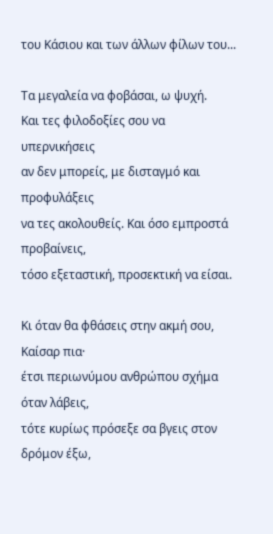του Κάσιου και των άλλων φίλων του...

Τα μεγαλεία να φοβάσαι, ω ψυχή.
Και τες φιλοδοξίες σου να υπερνικήσεις
αν δεν μπορείς, με δισταγμό και προφυλάξεις
να τες ακολουθείς. Και όσο εμπροστά προβαίνεις,
τόσο εξεταστική, προσεκτική να είσαι.

Κι όταν θα φθάσεις στην ακμή σου, Καίσαρ πια·
έτσι περιωνύμου ανθρώπου σχήμα όταν λάβεις,
τότε κυρίως πρόσεξε σα βγεις στον δρόμον έξω,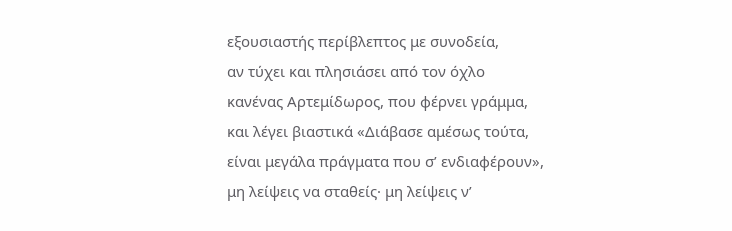εξουσιαστής περίβλεπτος με συνοδεία,
αν τύχει και πλησιάσει από τον όχλο
κανένας Αρτεμίδωρος, που φέρνει γράμμα,
και λέγει βιαστικά «Διάβασε αμέσως τούτα,
είναι μεγάλα πράγματα που σ’ ενδιαφέρουν»,
μη λείψεις να σταθείς· μη λείψεις ν’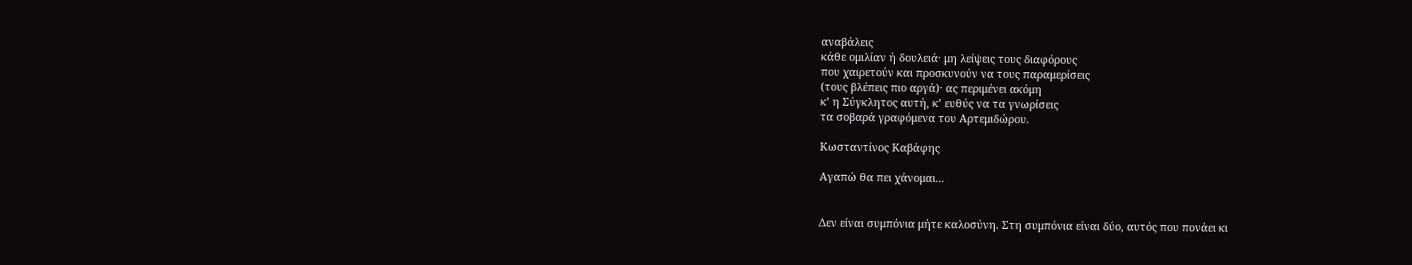αναβάλεις
κάθε ομιλίαν ή δουλειά· μη λείψεις τους διαφόρους
που χαιρετούν και προσκυνούν να τους παραμερίσεις
(τους βλέπεις πιο αργά)· ας περιμένει ακόμη
κ’ η Σύγκλητος αυτή, κ’ ευθύς να τα γνωρίσεις
τα σοβαρά γραφόμενα του Αρτεμιδώρου.

Κωσταντίνος Καβάφης

Αγαπώ θα πει χάνομαι...


Δεν είναι συμπόνια μήτε καλοσύνη. Στη συμπόνια είναι δύο, αυτός που πονάει κι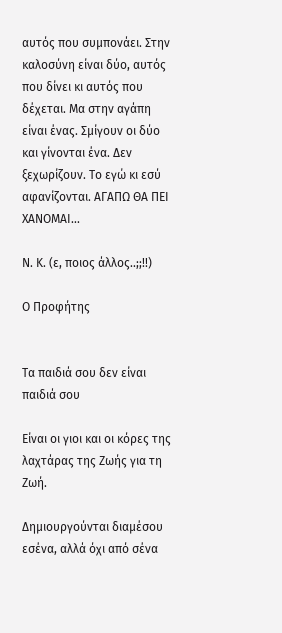αυτός που συμπονάει. Στην καλοσύνη είναι δύο, αυτός που δίνει κι αυτός που δέχεται. Μα στην αγάπη είναι ένας. Σμίγουν οι δύο και γίνονται ένα. Δεν ξεχωρίζουν. Το εγώ κι εσύ αφανίζονται. ΑΓΑΠΩ ΘΑ ΠΕΙ ΧΑΝΟΜΑΙ...

Ν. Κ. (ε, ποιος άλλος..;;!!)

Ο Προφήτης


Τα παιδιά σου δεν είναι παιδιά σου

Είναι οι γιοι και οι κόρες της λαχτάρας της Ζωής για τη Ζωή.

Δημιουργούνται διαμέσου εσένα, αλλά όχι από σένα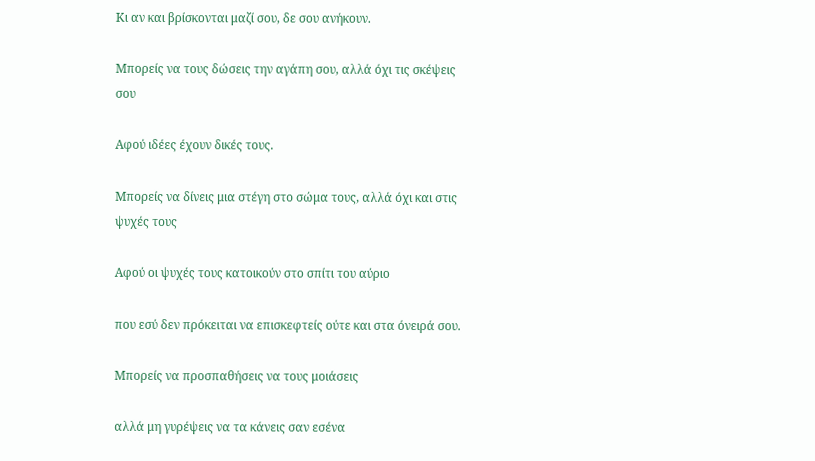Κι αν και βρίσκονται μαζί σου, δε σου ανήκουν.

Μπορείς να τους δώσεις την αγάπη σου, αλλά όχι τις σκέψεις σου

Αφού ιδέες έχουν δικές τους.

Μπορείς να δίνεις μια στέγη στο σώμα τους, αλλά όχι και στις ψυχές τους

Αφού οι ψυχές τους κατοικούν στο σπίτι του αύριο

που εσύ δεν πρόκειται να επισκεφτείς ούτε και στα όνειρά σου.

Μπορείς να προσπαθήσεις να τους μοιάσεις

αλλά μη γυρέψεις να τα κάνεις σαν εσένα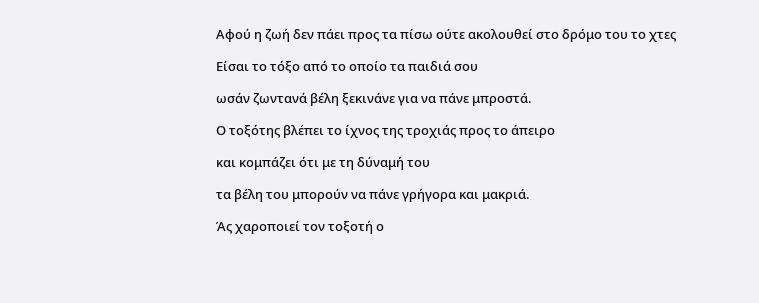Αφού η ζωή δεν πάει προς τα πίσω ούτε ακολουθεί στο δρόμο του το χτες

Είσαι το τόξο από το οποίο τα παιδιά σου

ωσάν ζωντανά βέλη ξεκινάνε για να πάνε μπροστά.

Ο τοξότης βλέπει το ίχνος της τροχιάς προς το άπειρο

και κομπάζει ότι με τη δύναμή του

τα βέλη του μπορούν να πάνε γρήγορα και μακριά.

Άς χαροποιεί τον τοξοτή ο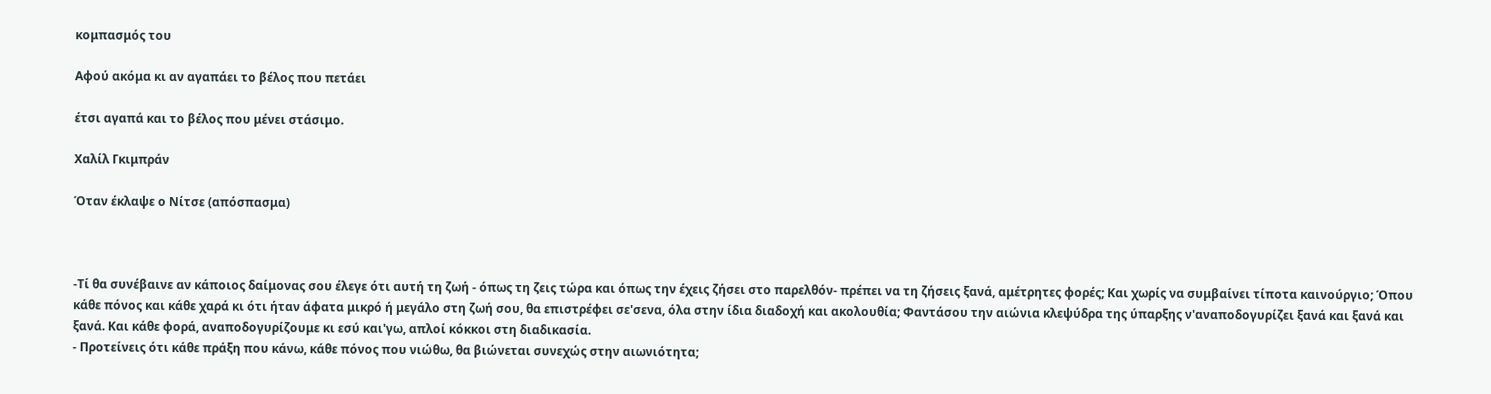κομπασμός του

Αφού ακόμα κι αν αγαπάει το βέλος που πετάει

έτσι αγαπά και το βέλος που μένει στάσιμο.

Χαλίλ Γκιμπράν

Όταν έκλαψε ο Νίτσε (απόσπασμα)



-Τί θα συνέβαινε αν κάποιος δαίμονας σου έλεγε ότι αυτή τη ζωή - όπως τη ζεις τώρα και όπως την έχεις ζήσει στο παρελθόν- πρέπει να τη ζήσεις ξανά, αμέτρητες φορές; Και χωρίς να συμβαίνει τίποτα καινούργιο; Όπου κάθε πόνος και κάθε χαρά κι ότι ήταν άφατα μικρό ή μεγάλο στη ζωή σου, θα επιστρέφει σε'σενα, όλα στην ίδια διαδοχή και ακολουθία; Φαντάσου την αιώνια κλεψύδρα της ύπαρξης ν'αναποδογυρίζει ξανά και ξανά και ξανά. Και κάθε φορά, αναποδογυρίζουμε κι εσύ και'γω, απλοί κόκκοι στη διαδικασία.
- Προτείνεις ότι κάθε πράξη που κάνω, κάθε πόνος που νιώθω, θα βιώνεται συνεχώς στην αιωνιότητα;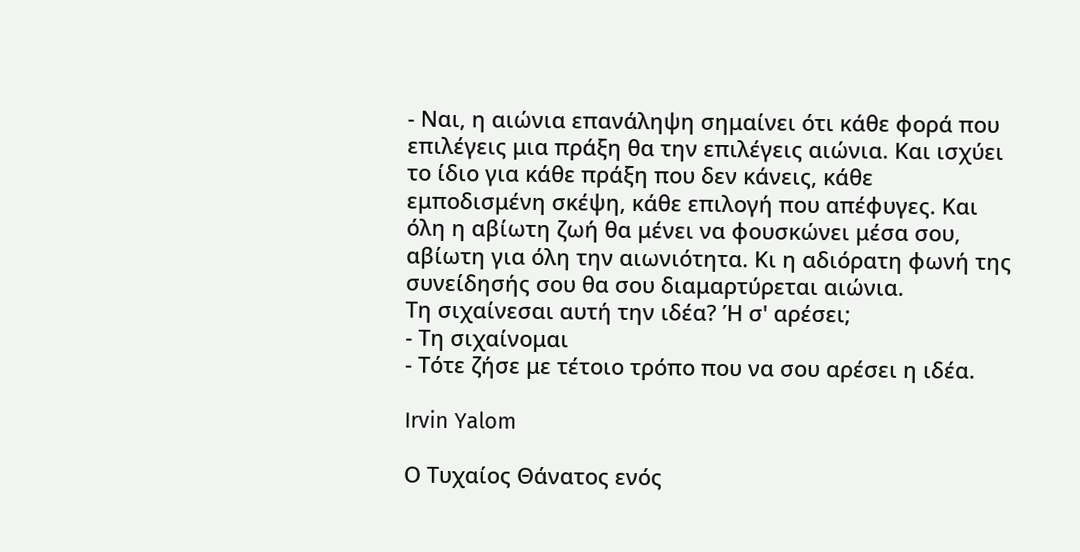- Ναι, η αιώνια επανάληψη σημαίνει ότι κάθε φορά που επιλέγεις μια πράξη θα την επιλέγεις αιώνια. Και ισχύει το ίδιο για κάθε πράξη που δεν κάνεις, κάθε εμποδισμένη σκέψη, κάθε επιλογή που απέφυγες. Και όλη η αβίωτη ζωή θα μένει να φουσκώνει μέσα σου, αβίωτη για όλη την αιωνιότητα. Κι η αδιόρατη φωνή της συνείδησής σου θα σου διαμαρτύρεται αιώνια.
Τη σιχαίνεσαι αυτή την ιδέα? Ή σ' αρέσει;
- Τη σιχαίνομαι
- Τότε ζήσε με τέτοιο τρόπο που να σου αρέσει η ιδέα.

Irvin Yalom

Ο Τυχαίος Θάνατος ενός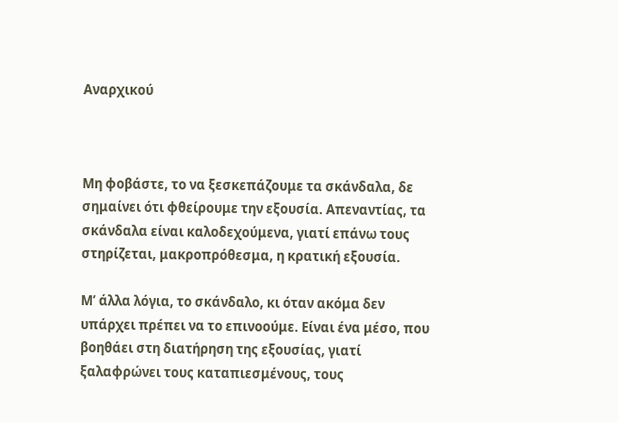Αναρχικού



Μη φοβάστε, το να ξεσκεπάζουμε τα σκάνδαλα, δε σημαίνει ότι φθείρουμε την εξουσία. Απεναντίας, τα σκάνδαλα είναι καλοδεχούμενα, γιατί επάνω τους στηρίζεται, μακροπρόθεσμα, η κρατική εξουσία.

Μ’ άλλα λόγια, το σκάνδαλο, κι όταν ακόμα δεν υπάρχει πρέπει να το επινοούμε. Είναι ένα μέσο, που βοηθάει στη διατήρηση της εξουσίας, γιατί ξαλαφρώνει τους καταπιεσμένους, τους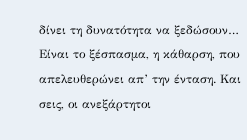δίνει τη δυνατότητα να ξεδώσουν… Είναι το ξέσπασμα, η κάθαρση, που απελευθερώνει απ’ την ένταση. Και σεις, οι ανεξάρτητοι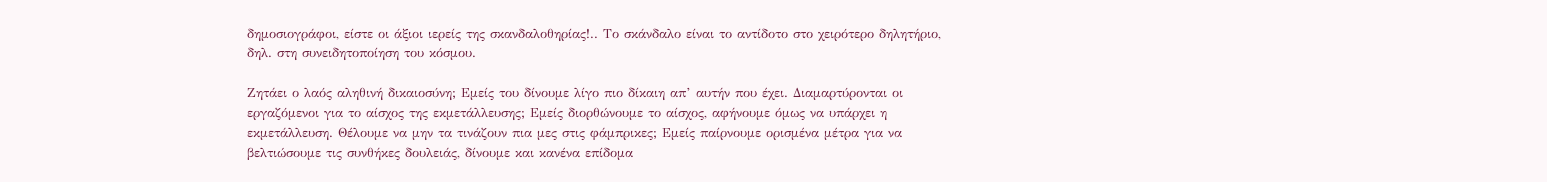δημοσιογράφοι, είστε οι άξιοι ιερείς της σκανδαλοθηρίας!.. Το σκάνδαλο είναι το αντίδοτο στο χειρότερο δηλητήριο, δηλ. στη συνειδητοποίηση του κόσμου.

Ζητάει ο λαός αληθινή δικαιοσύνη; Εμείς του δίνουμε λίγο πιο δίκαιη απ’ αυτήν που έχει. Διαμαρτύρονται οι εργαζόμενοι για το αίσχος της εκμετάλλευσης; Εμείς διορθώνουμε το αίσχος, αφήνουμε όμως να υπάρχει η εκμετάλλευση. Θέλουμε να μην τα τινάζουν πια μες στις φάμπρικες; Εμείς παίρνουμε ορισμένα μέτρα για να βελτιώσουμε τις συνθήκες δουλειάς, δίνουμε και κανένα επίδομα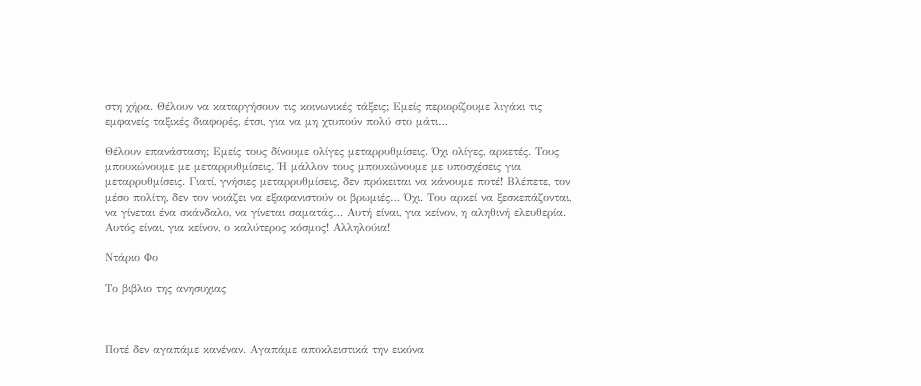στη χήρα. Θέλουν να καταργήσουν τις κοινωνικές τάξεις; Εμείς περιορίζουμε λιγάκι τις εμφανείς ταξικές διαφορές, έτσι, για να μη χτυπούν πολύ στο μάτι…

Θέλουν επανάσταση; Εμείς τους δίνουμε ολίγες μεταρρυθμίσεις. Όχι ολίγες, αρκετές. Τους μπουκώνουμε με μεταρρυθμίσεις. Ή μάλλον τους μπουκώνουμε με υποσχέσεις για μεταρρυθμίσεις. Γιατί, γνήσιες μεταρρυθμίσεις, δεν πρόκειται να κάνουμε ποτέ! Βλέπετε, τον μέσο πολίτη, δεν τον νοιάζει να εξαφανιστούν οι βρωμιές… Όχι. Του αρκεί να ξεσκεπάζονται, να γίνεται ένα σκάνδαλο, να γίνεται σαματάς… Αυτή είναι, για κείνον, η αληθινή ελευθερία. Αυτός είναι, για κείνον, ο καλύτερος κόσμος! Αλληλούια!

Ντάριο Φο

Το βιβλιο της ανησυχιας



Ποτέ δεν αγαπάμε κανέναν. Αγαπάμε αποκλειστικά την εικόνα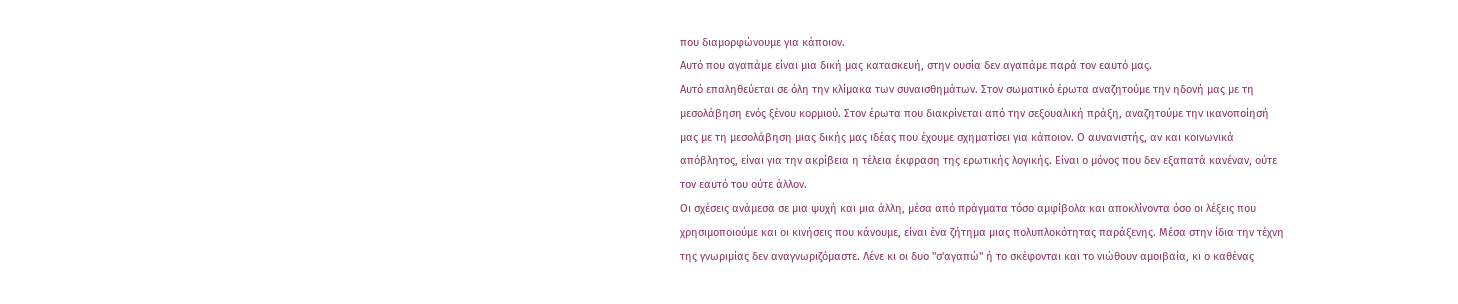που διαμορφώνουμε για κάποιον.
Αυτό που αγαπάμε είναι μια δική μας κατασκευή, στην ουσία δεν αγαπάμε παρά τον εαυτό μας.
Αυτό επαληθεύεται σε όλη την κλίμακα των συναισθημάτων. Στον σωματικό έρωτα αναζητούμε την ηδονή μας με τη μεσολάβηση ενός ξένου κορμιού. Στον έρωτα που διακρίνεται από την σεξουαλική πράξη, αναζητούμε την ικανοποίησή μας με τη μεσολάβηση μιας δικής μας ιδέας που έχουμε σχηματίσει για κάποιον. Ο αυνανιστής, αν και κοινωνικά απόβλητος, είναι για την ακρίβεια η τέλεια έκφραση της ερωτικής λογικής. Είναι ο μόνος που δεν εξαπατά κανέναν, ούτε τον εαυτό του ούτε άλλον.
Οι σχέσεις ανάμεσα σε μια ψυχή και μια άλλη, μέσα από πράγματα τόσο αμφίβολα και αποκλίνοντα όσο οι λέξεις που χρησιμοποιούμε και οι κινήσεις που κάνουμε, είναι ένα ζήτημα μιας πολυπλοκότητας παράξενης. Μέσα στην ίδια την τέχνη της γνωριμίας δεν αναγνωριζόμαστε. Λένε κι οι δυο "σ'αγαπώ" ή το σκέφονται και το νιώθουν αμοιβαία, κι ο καθένας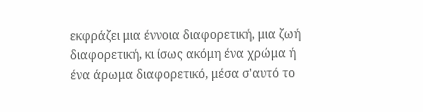εκφράζει μια έννοια διαφορετική, μια ζωή διαφορετική, κι ίσως ακόμη ένα χρώμα ή ένα άρωμα διαφορετικό, μέσα σ'αυτό το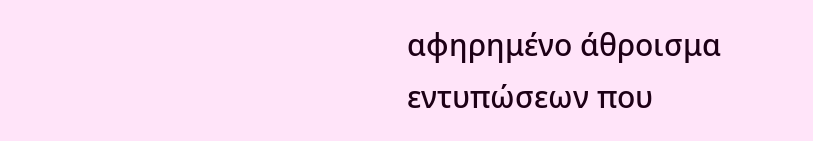αφηρημένο άθροισμα εντυπώσεων που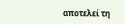αποτελεί τη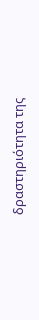δραστηριότητα της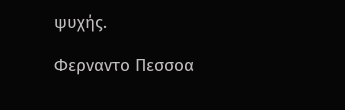ψυχής.

Φερναντο Πεσσοα